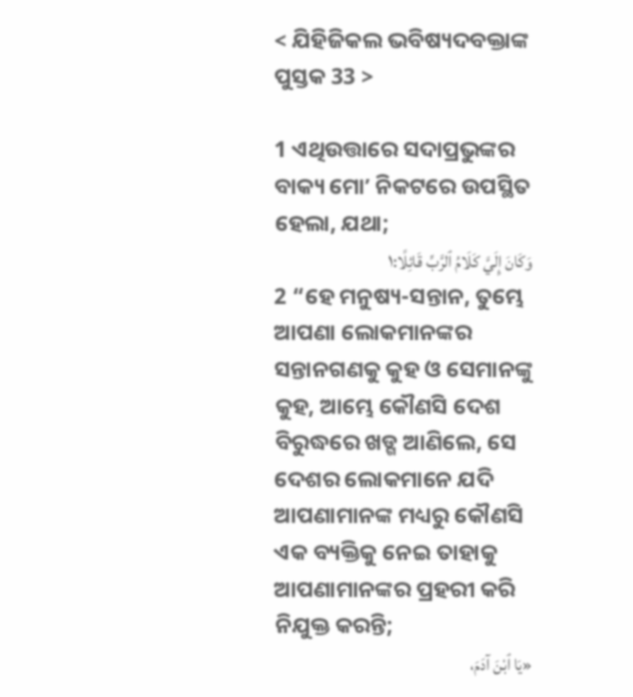< ଯିହିଜିକଲ ଭବିଷ୍ୟଦବକ୍ତାଙ୍କ ପୁସ୍ତକ 33 >

1 ଏଥିଉତ୍ତାରେ ସଦାପ୍ରଭୁଙ୍କର ବାକ୍ୟ ମୋʼ ନିକଟରେ ଉପସ୍ଥିତ ହେଲା, ଯଥା;
وَكَانَ إِلَيَّ كَلَامُ ٱلرَّبِّ قَائِلًا:١
2 “ହେ ମନୁଷ୍ୟ-ସନ୍ତାନ, ତୁମ୍ଭେ ଆପଣା ଲୋକମାନଙ୍କର ସନ୍ତାନଗଣକୁ କୁହ ଓ ସେମାନଙ୍କୁ କୁହ, ଆମ୍ଭେ କୌଣସି ଦେଶ ବିରୁଦ୍ଧରେ ଖଡ୍ଗ ଆଣିଲେ, ସେ ଦେଶର ଲୋକମାନେ ଯଦି ଆପଣାମାନଙ୍କ ମଧ୍ୟରୁ କୌଣସି ଏକ ବ୍ୟକ୍ତିକୁ ନେଇ ତାହାକୁ ଆପଣାମାନଙ୍କର ପ୍ରହରୀ କରି ନିଯୁକ୍ତ କରନ୍ତି;
«يَا ٱبْنَ آدَمَ،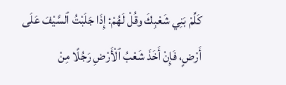كَلِّمْ بَنِي شَعْبِكَ وقُلْ لَهُمْ: إِذَا جَلَبْتُ ٱلسَّيْفَ عَلَى أَرْضٍ، فَإِنْ أَخَذَ شَعْبُ ٱلْأَرْضِ رَجُلًا مِنْ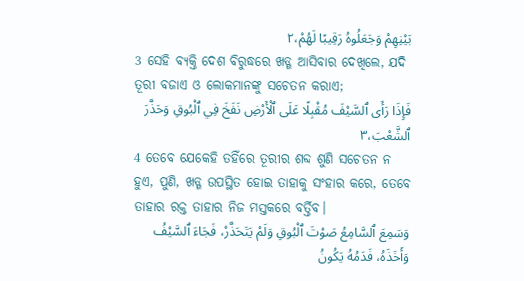بَيْنِهِمْ وَجَعَلُوهُ رَقِيبًا لَهُمْ،٢
3 ସେହି ବ୍ୟକ୍ତି ଦେଶ ବିରୁଦ୍ଧରେ ଖଡ୍ଗ ଆସିବାର ଦେଖିଲେ, ଯଦି ତୂରୀ ବଜାଏ ଓ ଲୋକମାନଙ୍କୁ ସଚେତନ କରାଏ;
فَإِذَا رَأَى ٱلسَّيْفَ مُقْبِلًا عَلَى ٱلْأَرْضِ نَفَخَ فِي ٱلْبُوقِ وَحَذَّرَ ٱلشَّعْبَ،٣
4 ତେବେ ଯେକେହି ତହିଁରେ ତୂରୀର ଶବ୍ଦ ଶୁଣି ସଚେତନ ନ ହୁଏ, ପୁଣି, ଖଡ୍ଗ ଉପସ୍ଥିତ ହୋଇ ତାହାକୁ ସଂହାର କରେ, ତେବେ ତାହାର ରକ୍ତ ତାହାର ନିଜ ମସ୍ତକରେ ବର୍ତ୍ତିବ।
وَسَمِعَ ٱلسَّامِعُ صَوْتَ ٱلْبُوقِ وَلَمْ يَتَحَذَّرْ، فَجَاءَ ٱلسَّيْفُ وَأَخَذَهُ، فَدَمُهُ يَكُونُ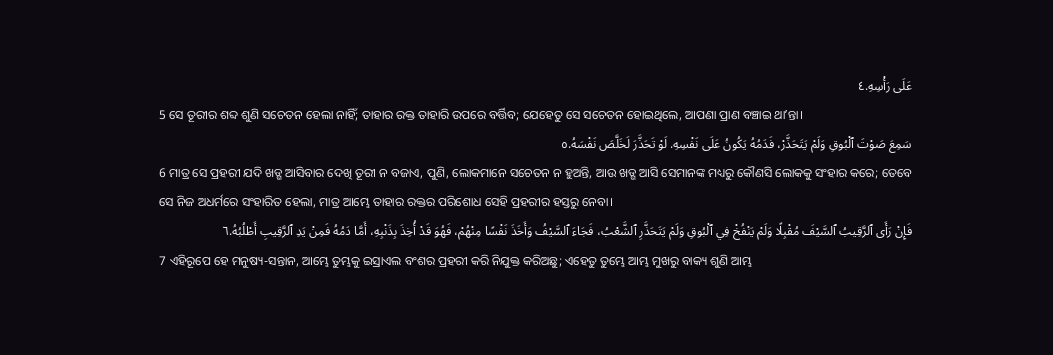عَلَى رَأْسِهِ.٤
5 ସେ ତୂରୀର ଶବ୍ଦ ଶୁଣି ସଚେତନ ହେଲା ନାହିଁ; ତାହାର ରକ୍ତ ତାହାରି ଉପରେ ବର୍ତ୍ତିବ; ଯେହେତୁ ସେ ସଚେତନ ହୋଇଥିଲେ, ଆପଣା ପ୍ରାଣ ବଞ୍ଚାଇ ଥାʼନ୍ତା।
سَمِعَ صَوْتَ ٱلْبُوقِ وَلَمْ يَتَحَذَّرْ، فَدَمُهُ يَكُونُ عَلَى نَفْسِهِ. لَوْ تَحَذَّرَ لَخَلَّصَ نَفْسَهُ.٥
6 ମାତ୍ର ସେ ପ୍ରହରୀ ଯଦି ଖଡ୍ଗ ଆସିବାର ଦେଖି ତୂରୀ ନ ବଜାଏ, ପୁଣି, ଲୋକମାନେ ସଚେତନ ନ ହୁଅନ୍ତି, ଆଉ ଖଡ୍ଗ ଆସି ସେମାନଙ୍କ ମଧ୍ୟରୁ କୌଣସି ଲୋକକୁ ସଂହାର କରେ; ତେବେ ସେ ନିଜ ଅଧର୍ମରେ ସଂହାରିତ ହେଲା, ମାତ୍ର ଆମ୍ଭେ ତାହାର ରକ୍ତର ପରିଶୋଧ ସେହି ପ୍ରହରୀର ହସ୍ତରୁ ନେବା।
فَإِنْ رَأَى ٱلرَّقِيبُ ٱلسَّيْفَ مُقْبِلًا وَلَمْ يَنْفُخْ فِي ٱلْبُوقِ وَلَمْ يَتَحَذَّرِ ٱلشَّعْبُ، فَجَاءَ ٱلسَّيْفُ وَأَخَذَ نَفْسًا مِنْهُمْ، فَهُوَ قَدْ أُخِذَ بِذَنْبِهِ، أَمَّا دَمُهُ فَمِنْ يَدِ ٱلرَّقِيبِ أَطْلُبُهُ.٦
7 ଏହିରୂପେ ହେ ମନୁଷ୍ୟ-ସନ୍ତାନ, ଆମ୍ଭେ ତୁମ୍ଭକୁ ଇସ୍ରାଏଲ ବଂଶର ପ୍ରହରୀ କରି ନିଯୁକ୍ତ କରିଅଛୁ; ଏହେତୁ ତୁମ୍ଭେ ଆମ୍ଭ ମୁଖରୁ ବାକ୍ୟ ଶୁଣି ଆମ୍ଭ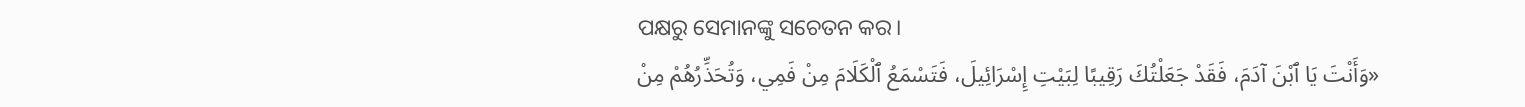ପକ୍ଷରୁ ସେମାନଙ୍କୁ ସଚେତନ କର।
«وَأَنْتَ يَا ٱبْنَ آدَمَ، فَقَدْ جَعَلْتُكَ رَقِيبًا لِبَيْتِ إِسْرَائِيلَ، فَتَسْمَعُ ٱلْكَلَامَ مِنْ فَمِي، وَتُحَذِّرُهُمْ مِنْ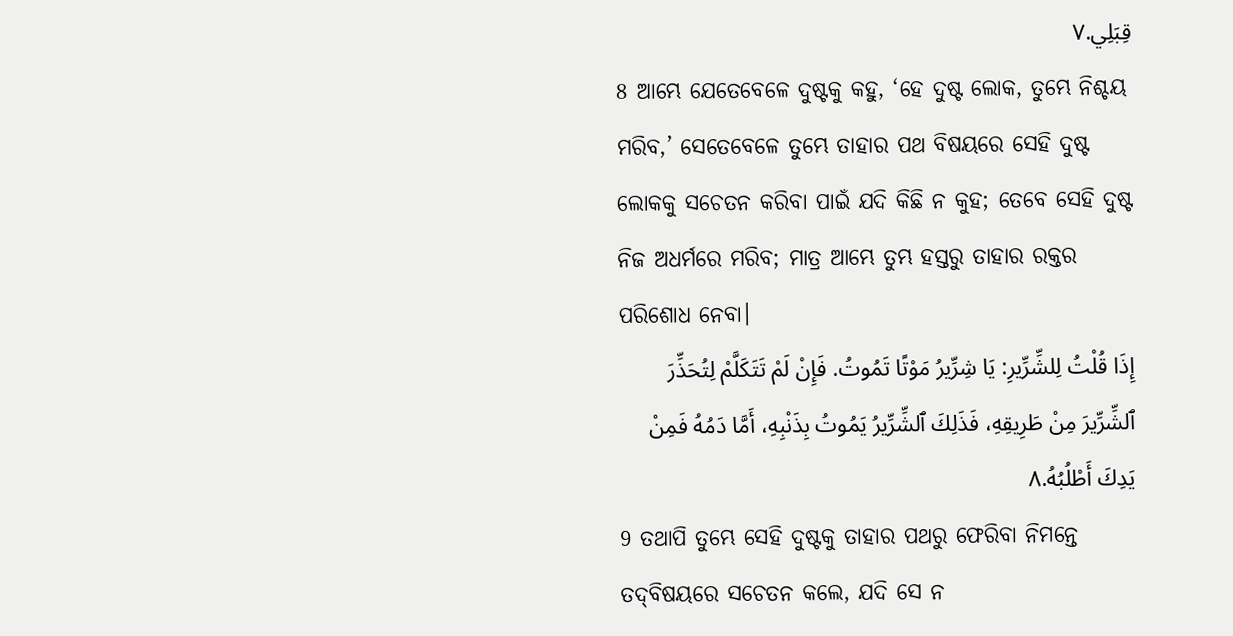قِبَلِي.٧
8 ଆମ୍ଭେ ଯେତେବେଳେ ଦୁଷ୍ଟକୁ କହୁ, ‘ହେ ଦୁଷ୍ଟ ଲୋକ, ତୁମ୍ଭେ ନିଶ୍ଚୟ ମରିବ,’ ସେତେବେଳେ ତୁମ୍ଭେ ତାହାର ପଥ ବିଷୟରେ ସେହି ଦୁଷ୍ଟ ଲୋକକୁ ସଚେତନ କରିବା ପାଇଁ ଯଦି କିଛି ନ କୁହ; ତେବେ ସେହି ଦୁଷ୍ଟ ନିଜ ଅଧର୍ମରେ ମରିବ; ମାତ୍ର ଆମ୍ଭେ ତୁମ୍ଭ ହସ୍ତରୁ ତାହାର ରକ୍ତର ପରିଶୋଧ ନେବା।
إِذَا قُلْتُ لِلشِّرِّيرِ: يَا شِرِّيرُ مَوْتًا تَمُوتُ. فَإِنْ لَمْ تَتَكَلَّمْ لِتُحَذِّرَ ٱلشِّرِّيرَ مِنْ طَرِيقِهِ، فَذَلِكَ ٱلشِّرِّيرُ يَمُوتُ بِذَنْبِهِ، أَمَّا دَمُهُ فَمِنْ يَدِكَ أَطْلُبُهُ.٨
9 ତଥାପି ତୁମ୍ଭେ ସେହି ଦୁଷ୍ଟକୁ ତାହାର ପଥରୁ ଫେରିବା ନିମନ୍ତେ ତଦ୍‍ବିଷୟରେ ସଚେତନ କଲେ, ଯଦି ସେ ନ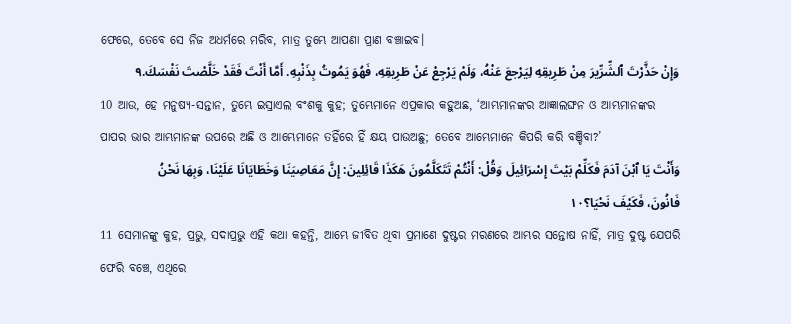ଫେରେ, ତେବେ ସେ ନିଜ ଅଧର୍ମରେ ମରିବ, ମାତ୍ର ତୁମ୍ଭେ ଆପଣା ପ୍ରାଣ ବଞ୍ଚାଇବ।
وَإِنْ حَذَّرْتَ ٱلشِّرِّيرَ مِنْ طَرِيقِهِ لِيَرْجعَ عَنْهُ، وَلَمْ يَرْجِعْ عَنْ طَرِيقِهِ، فَهُوَ يَمُوتُ بِذَنْبِهِ. أَمَّا أَنْتَ فَقَدْ خَلَّصْتَ نَفْسَكَ.٩
10 ଆଉ, ହେ ମନୁଷ୍ୟ-ସନ୍ତାନ, ତୁମ୍ଭେ ଇସ୍ରାଏଲ ବଂଶକୁ କୁହ; ତୁମ୍ଭେମାନେ ଏପ୍ରକାର କହୁଅଛ, ‘ଆମ୍ଭମାନଙ୍କର ଆଜ୍ଞାଲଙ୍ଘନ ଓ ଆମ୍ଭମାନଙ୍କର ପାପର ଭାର ଆମ୍ଭମାନଙ୍କ ଉପରେ ଅଛି ଓ ଆମ୍ଭେମାନେ ତହିଁରେ ହିଁ କ୍ଷୟ ପାଉଅଛୁ; ତେବେ ଆମ୍ଭେମାନେ କିପରି କରି ବଞ୍ଚିବା?’
وَأَنْتَ يَا ٱبْنَ آدَمَ فَكَلِّمْ بَيْتَ إِسْرَائِيلَ وَقُلْ: أَنْتُمْ تَتَكَلَّمُونَ هَكَذَا قَائِلِينَ: إِنَّ مَعَاصِيَنَا وَخَطَايَانَا عَلَيْنَا، وَبِهَا نَحْنُ فَانُونَ، فَكَيْفَ نَحْيَا؟١٠
11 ସେମାନଙ୍କୁ କୁହ, ପ୍ରଭୁ, ସଦାପ୍ରଭୁ ଏହି କଥା କହନ୍ତି, ଆମ୍ଭେ ଜୀବିତ ଥିବା ପ୍ରମାଣେ ଦୁଷ୍ଟର ମରଣରେ ଆମ୍ଭର ସନ୍ତୋଷ ନାହିଁ, ମାତ୍ର ଦୁଷ୍ଟ ଯେପରି ଫେରି ବଞ୍ଚେ, ଏଥିରେ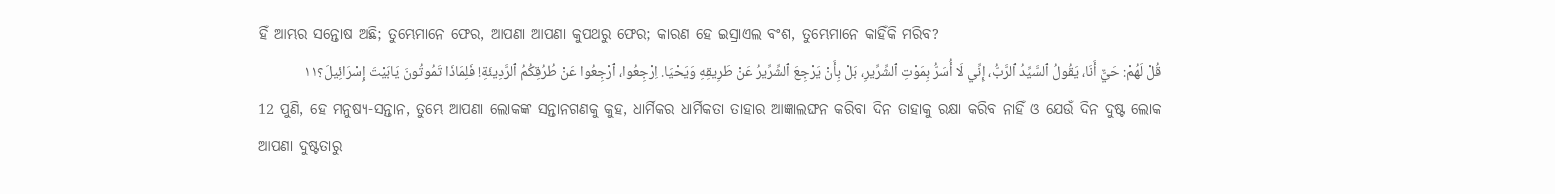ହିଁ ଆମ୍ଭର ସନ୍ତୋଷ ଅଛି; ତୁମ୍ଭେମାନେ ଫେର, ଆପଣା ଆପଣା କୁପଥରୁ ଫେର; କାରଣ ହେ ଇସ୍ରାଏଲ ବଂଶ, ତୁମ୍ଭେମାନେ କାହିଁକି ମରିବ?
قُلْ لَهُمْ: حَيٌّ أَنَا، يَقُولُ ٱلسَّيِّدُ ٱلرَّبُّ، إِنِّي لَا أُسَرُّ بِمَوْتِ ٱلشِّرِّيرِ، بَلْ بِأَنْ يَرْجِعَ ٱلشِّرِّيرُ عَنْ طَرِيقِهِ وَيَحْيَا. اِرْجِعُوا، ٱرْجِعُوا عَنْ طُرُقِكُمُ ٱلرَّدِيئَةِ! فَلِمَاذَا تَمُوتُونَ يَابَيْتَ إِسْرَائِيلَ؟١١
12 ପୁଣି, ହେ ମନୁଷ୍ୟ-ସନ୍ତାନ, ତୁମ୍ଭେ ଆପଣା ଲୋକଙ୍କ ସନ୍ତାନଗଣକୁ କୁହ, ଧାର୍ମିକର ଧାର୍ମିକତା ତାହାର ଆଜ୍ଞାଲଙ୍ଘନ କରିବା ଦିନ ତାହାକୁ ରକ୍ଷା କରିବ ନାହିଁ ଓ ଯେଉଁ ଦିନ ଦୁଷ୍ଟ ଲୋକ ଆପଣା ଦୁଷ୍ଟତାରୁ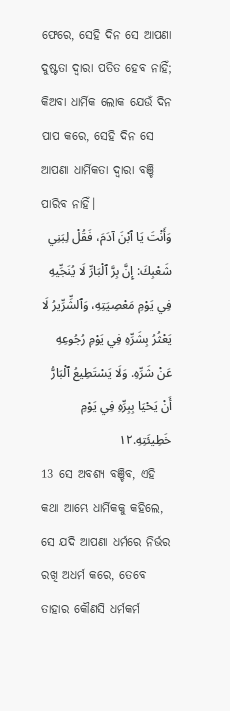ଫେରେ, ସେହି ଦିନ ସେ ଆପଣା ଦୁଷ୍ଟତା ଦ୍ୱାରା ପତିତ ହେବ ନାହିଁ; କିଅବା ଧାର୍ମିକ ଲୋକ ଯେଉଁ ଦିନ ପାପ କରେ, ସେହି ଦିନ ସେ ଆପଣା ଧାର୍ମିକତା ଦ୍ୱାରା ବଞ୍ଚି ପାରିବ ନାହିଁ।
وَأَنْتَ يَا ٱبْنَ آدَمَ، فَقُلْ لِبَنِي شَعْبِكَ: إِنَّ بِرَّ ٱلْبَارِّ لَا يُنَجِّيهِ فِي يَوْمِ مَعْصِيَتِهِ، وَٱلشِّرِّيرُ لَا يَعْثُرُ بِشَرِّهِ فِي يَوْمِ رُجُوعِهِ عَنْ شَرِّهِ. وَلَا يَسْتَطِيعُ ٱلْبَارُّ أَنْ يَحْيَا بِبِرِّهِ فِي يَوْمِ خَطِيئَتِهِ.١٢
13 ସେ ଅବଶ୍ୟ ବଞ୍ଚିବ, ଏହି କଥା ଆମ୍ଭେ ଧାର୍ମିକକୁ କହିଲେ, ସେ ଯଦି ଆପଣା ଧର୍ମରେ ନିର୍ଭର ରଖି ଅଧର୍ମ କରେ, ତେବେ ତାହାର କୌଣସି ଧର୍ମକର୍ମ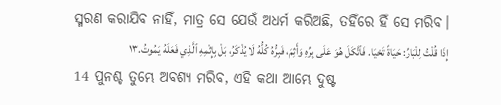ସ୍ମରଣ କରାଯିବ ନାହିଁ, ମାତ୍ର ସେ ଯେଉଁ ଅଧର୍ମ କରିଅଛି, ତହିଁରେ ହିଁ ସେ ମରିବ।
إِذَا قُلْتُ لِلْبَارِّ: حَيَاةً تَحْيَا. فَٱتَّكَلَ هُوَ عَلَى بِرِّهِ وَأَثِمَ، فَبِرُّهُ كُلُّهُ لَا يُذْكَرُ، بَلْ بِإِثْمِهِ ٱلَّذِي فَعَلَهُ يَمُوتُ.١٣
14 ପୁନଶ୍ଚ ତୁମ୍ଭେ ଅବଶ୍ୟ ମରିବ, ଏହି କଥା ଆମ୍ଭେ ଦୁଷ୍ଟ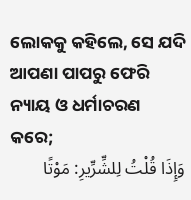ଲୋକକୁ କହିଲେ, ସେ ଯଦି ଆପଣା ପାପରୁ ଫେରି ନ୍ୟାୟ ଓ ଧର୍ମାଚରଣ କରେ;
وَإِذَا قُلْتُ لِلشِّرِّيرِ: مَوْتًا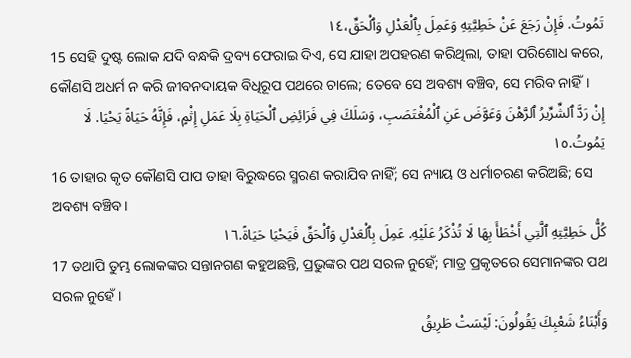تَمُوتُ. فَإِنْ رَجَعَ عَنْ خَطِيَّتِهِ وَعَمِلَ بِٱلْعَدْلِ وَٱلْحَقِّ،١٤
15 ସେହି ଦୁଷ୍ଟ ଲୋକ ଯଦି ବନ୍ଧକି ଦ୍ରବ୍ୟ ଫେରାଇ ଦିଏ, ସେ ଯାହା ଅପହରଣ କରିଥିଲା, ତାହା ପରିଶୋଧ କରେ, କୌଣସି ଅଧର୍ମ ନ କରି ଜୀବନଦାୟକ ବିଧିରୂପ ପଥରେ ଚାଲେ; ତେବେ ସେ ଅବଶ୍ୟ ବଞ୍ଚିବ, ସେ ମରିବ ନାହିଁ।
إِنْ رَدَّ ٱلشِّرِّيرُ ٱلرَّهْنَ وَعَوَّضَ عَنِ ٱلْمُغْتَصَبِ، وَسَلَكَ فِي فَرَائِضِ ٱلْحَيَاةِ بِلَا عَمَلِ إِثْمٍ، فَإِنَّهُ حَيَاةً يَحْيَا. لَا يَمُوتُ.١٥
16 ତାହାର କୃତ କୌଣସି ପାପ ତାହା ବିରୁଦ୍ଧରେ ସ୍ମରଣ କରାଯିବ ନାହିଁ; ସେ ନ୍ୟାୟ ଓ ଧର୍ମାଚରଣ କରିଅଛି; ସେ ଅବଶ୍ୟ ବଞ୍ଚିବ।
كُلُّ خَطِيَّتِهِ ٱلَّتِي أَخْطَأَ بِهَا لَا تُذْكَرُ عَلَيْهِ. عَمِلَ بِٱلْعَدْلِ وَٱلْحَقِّ فَيَحْيَا حَيَاةً.١٦
17 ତଥାପି ତୁମ୍ଭ ଲୋକଙ୍କର ସନ୍ତାନଗଣ କହୁଅଛନ୍ତି, ପ୍ରଭୁଙ୍କର ପଥ ସରଳ ନୁହେଁ; ମାତ୍ର ପ୍ରକୃତରେ ସେମାନଙ୍କର ପଥ ସରଳ ନୁହେଁ।
وَأَبْنَاءُ شَعْبِكَ يَقُولُونَ: لَيْسَتْ طَرِيقُ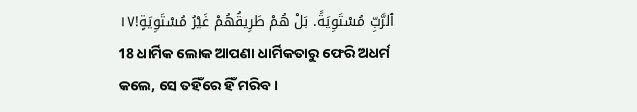ٱلرَّبِّ مُسْتَوِيَةً. بَلْ هُمْ طَرِيقُهُمْ غَيْرُ مُسْتَوِيَةٍ!١٧
18 ଧାର୍ମିକ ଲୋକ ଆପଣା ଧାର୍ମିକତାରୁ ଫେରି ଅଧର୍ମ କଲେ, ସେ ତହିଁରେ ହିଁ ମରିବ।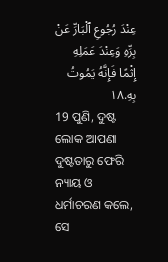عِنْدَ رُجُوعِ ٱلْبَارِّ عَنْ بِرِّهِ وَعِنْدَ عَمَلِهِ إِثْمًا فَإِنَّهُ يَمُوتُ بِهِ.١٨
19 ପୁଣି, ଦୁଷ୍ଟ ଲୋକ ଆପଣା ଦୁଷ୍ଟତାରୁ ଫେରି ନ୍ୟାୟ ଓ ଧର୍ମାଚରଣ କଲେ, ସେ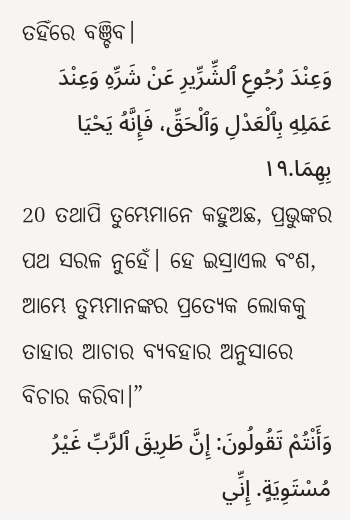ତହିଁରେ ବଞ୍ଚିବ।
وَعِنْدَ رُجُوعِ ٱلشِّرِّيرِ عَنْ شَرِّهِ وَعِنْدَ عَمَلِهِ بِٱلْعَدْلِ وَٱلْحَقِّ، فَإِنَّهُ يَحْيَا بِهِمَا.١٩
20 ତଥାପି ତୁମ୍ଭେମାନେ କହୁଅଛ, ପ୍ରଭୁଙ୍କର ପଥ ସରଳ ନୁହେଁ। ହେ ଇସ୍ରାଏଲ ବଂଶ, ଆମ୍ଭେ ତୁମ୍ଭମାନଙ୍କର ପ୍ରତ୍ୟେକ ଲୋକକୁ ତାହାର ଆଚାର ବ୍ୟବହାର ଅନୁସାରେ ବିଚାର କରିବା।”
وَأَنْتُمْ تَقُولُونَ: إِنَّ طَرِيقَ ٱلرَّبِّ غَيْرُ مُسْتَوِيَةٍ. إِنِّي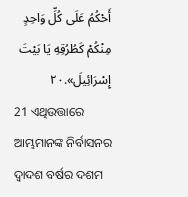أَحْكُمُ عَلَى كُلِّ وَاحِدٍ مِنْكُمْ كَطُرُقِهِ يَا بَيْتَ إِسْرَائِيلَ».٢٠
21 ଏଥିଉତ୍ତାରେ ଆମ୍ଭମାନଙ୍କ ନିର୍ବାସନର ଦ୍ୱାଦଶ ବର୍ଷର ଦଶମ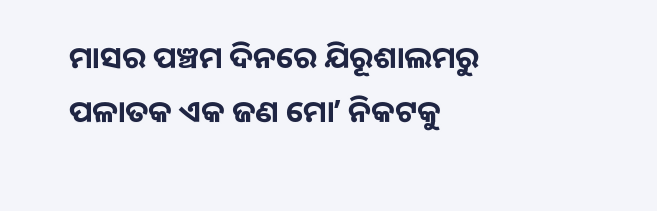ମାସର ପଞ୍ଚମ ଦିନରେ ଯିରୂଶାଲମରୁ ପଳାତକ ଏକ ଜଣ ମୋʼ ନିକଟକୁ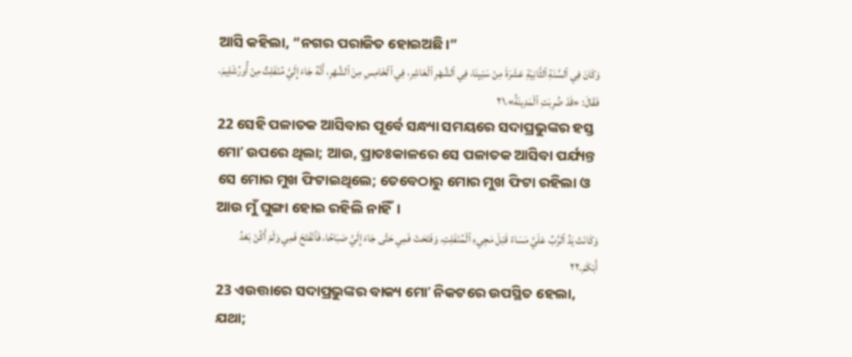ଆସି କହିଲା, “ନଗର ପରାଜିତ ହୋଇଅଛି।”
وَكَانَ فِي ٱلسَّنَةِ ٱلثَّانِيَةِ عَشَرَةَ مِنْ سَبْيِنَا، فِي ٱلشَّهْرِ ٱلْعَاشِرِ، فِي ٱلْخَامِسِ مِنَ ٱلشَّهْرِ، أَنَّهُ جَاءَ إِلَيَّ مُنْفَلِتٌ مِنْ أُورُشَلِيمَ، فَقَالَ: «قَدْ ضُرِبَتِ ٱلْمَدِينَةُ».٢١
22 ସେହି ପଳାତକ ଆସିବାର ପୂର୍ବେ ସନ୍ଧ୍ୟା ସମୟରେ ସଦାପ୍ରଭୁଙ୍କର ହସ୍ତ ମୋʼ ଉପରେ ଥିଲା; ଆଉ, ପ୍ରାତଃକାଳରେ ସେ ପଳାତକ ଆସିବା ପର୍ଯ୍ୟନ୍ତ ସେ ମୋର ମୁଖ ଫିଟାଇଥିଲେ; ତେବେଠାରୁ ମୋର ମୁଖ ଫିଟା ରହିଲା ଓ ଆଉ ମୁଁ ଘୁଙ୍ଗା ହୋଇ ରହିଲି ନାହିଁ।
وَكَانَتْ يَدُ ٱلرَّبِّ عَلَيَّ مَسَاءً قَبْلَ مَجِيءِ ٱلْمُنْفَلِتِ، وَفَتَحَتْ فَمِي حَتَّى جَاءَ إِلَيَّ صَبَاحًا، فَٱنْفَتَحَ فَمِي وَلَمْ أَكُنْ بَعْدُ أَبْكَمَ.٢٢
23 ଏଉତ୍ତାରେ ସଦାପ୍ରଭୁଙ୍କର ବାକ୍ୟ ମୋʼ ନିକଟରେ ଉପସ୍ଥିତ ହେଲା, ଯଥା;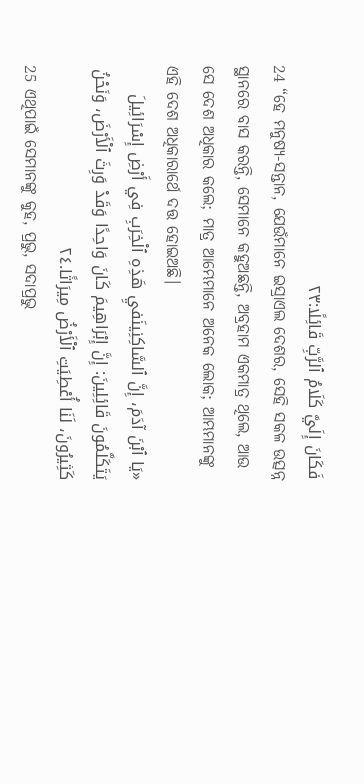فَكَانَ إِلَيَّ كَلَامُ ٱلرَّبِّ قَائِلًا:٢٣
24 “ହେ ମନୁଷ୍ୟ-ସନ୍ତାନ, ଯେଉଁମାନେ ଇସ୍ରାଏଲ ଦେଶର, ସେହି ସକଳ ଉତ୍ସନ୍ନ ସ୍ଥାନରେ ବାସ କରନ୍ତି, ସେମାନେ କହୁଅଛନ୍ତି, ଅବ୍ରହାମ ଏକମାତ୍ର ଥିଲେ, ଆଉ ସେ ଦେଶ ଅଧିକାର କଲେ; ମାତ୍ର ଆମ୍ଭେମାନେ ଅନେକ ଲୋକ; ଆମ୍ଭମାନଙ୍କୁ ଏହି ଦେଶ ଅଧିକାରାର୍ଥେ ଦତ୍ତ ହୋଇଅଛି।
«يَا ٱبْنَ آدَمَ، إِنَّ ٱلسَّاكِنِينَفيِ هَذِهِ ٱلْخِرَبِ فِي أَرْضِ إِسْرَائِيلَ يَتَكَلَّمُونَ قَائِلِينَ: إِنَّ إِبْرَاهِيمَ كَانَ وَاحِدًا وَقَدْ وَرِثَ ٱلْأَرْضَ، وَنَحْنُ كَثِيرُونَ، لَنَا أُعْطِيَتِ ٱلْأَرْضُ مِيرَاثًا.٢٤
25 ଏଥିପାଇଁ ସେମାନଙ୍କୁ କୁହ, ପ୍ରଭୁ, ସଦାପ୍ରଭୁ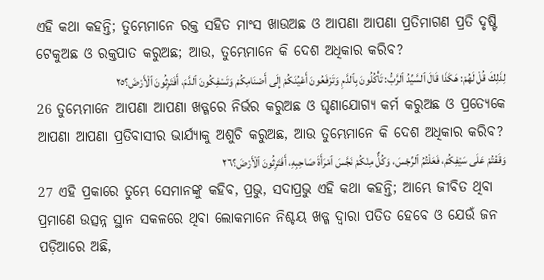ଏହି କଥା କହନ୍ତି; ତୁମ୍ଭେମାନେ ରକ୍ତ ସହିତ ମାଂସ ଖାଉଅଛ ଓ ଆପଣା ଆପଣା ପ୍ରତିମାଗଣ ପ୍ରତି ଦୃଷ୍ଟି ଟେକୁଅଛ ଓ ରକ୍ତପାତ କରୁଅଛ; ଆଉ, ତୁମ୍ଭେମାନେ କି ଦେଶ ଅଧିକାର କରିବ?
لِذَلِكَ قُلْ لَهُمْ: هَكَذَا قَالَ ٱلسَّيِّدُ ٱلرَّبُّ: تَأْكُلُونَ بِٱلدَّمِ وَتَرْفَعُونَ أَعْيُنَكُمْ إِلَى أَصْنَامِكُمْ وَتَسْفِكُونَ ٱلدَّمَ، أَفَتَرِثُونَ ٱلْأَرْضَ؟٢٥
26 ତୁମ୍ଭେମାନେ ଆପଣା ଆପଣା ଖଡ୍ଗରେ ନିର୍ଭର କରୁଅଛ ଓ ଘୃଣାଯୋଗ୍ୟ କର୍ମ କରୁଅଛ ଓ ପ୍ରତ୍ୟେକେ ଆପଣା ଆପଣା ପ୍ରତିବାସୀର ଭାର୍ଯ୍ୟାକୁ ଅଶୁଚି କରୁଅଛ, ଆଉ ତୁମ୍ଭେମାନେ କି ଦେଶ ଅଧିକାର କରିବ?
وَقَفْتُمْ عَلَى سَيْفِكُمْ، فَعَلْتُمُ ٱلرِّجْسَ، وَكُلٌّ مِنْكُمْ نَجَّسَ ٱمْرَأَةَ صَاحِبِهِ، أَفَتَرِثُونَ ٱلْأَرْضَ؟٢٦
27 ଏହି ପ୍ରକାରେ ତୁମ୍ଭେ ସେମାନଙ୍କୁ କହିବ, ପ୍ରଭୁ, ସଦାପ୍ରଭୁ ଏହି କଥା କହନ୍ତି; ଆମ୍ଭେ ଜୀବିତ ଥିବା ପ୍ରମାଣେ ଉତ୍ସନ୍ନ ସ୍ଥାନ ସକଳରେ ଥିବା ଲୋକମାନେ ନିଶ୍ଚୟ ଖଡ୍ଗ ଦ୍ୱାରା ପତିତ ହେବେ ଓ ଯେଉଁ ଜନ ପଡ଼ିଆରେ ଅଛି,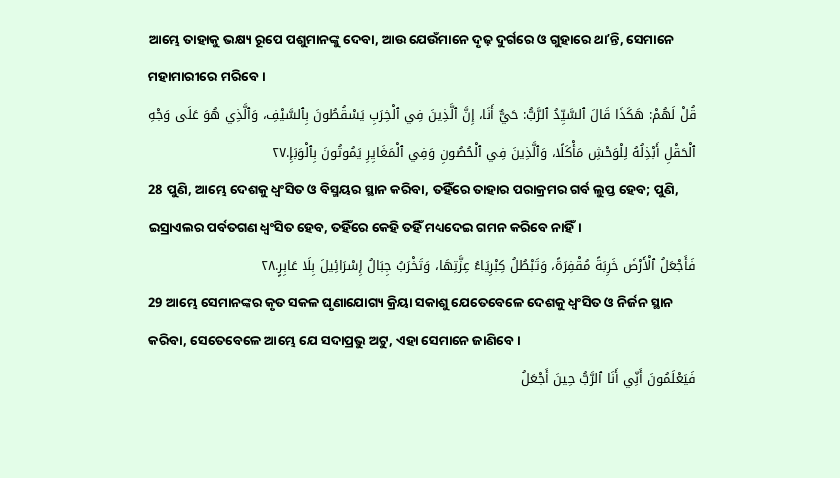ଆମ୍ଭେ ତାହାକୁ ଭକ୍ଷ୍ୟ ରୂପେ ପଶୁମାନଙ୍କୁ ଦେବା, ଆଉ ଯେଉଁମାନେ ଦୃଢ଼ ଦୁର୍ଗରେ ଓ ଗୁହାରେ ଥାʼନ୍ତି, ସେମାନେ ମହାମାରୀରେ ମରିବେ।
قُلْ لَهُمْ: هَكَذَا قَالَ ٱلسَّيِّدُ ٱلرَّبُّ: حَيٌّ أَنَا، إِنَّ ٱلَّذِينَ فِي ٱلْخِرَبِ يَسْقُطُونَ بِٱلسَّيْفِ، وَٱلَّذِي هُوَ عَلَى وَجْهِ ٱلْحَقْلِ أَبْذِلُهُ لِلْوَحْشِ مَأْكَلًا، وَٱلَّذِينَ فِي ٱلْحُصُونِ وَفِي ٱلْمَغَايِرِ يَمُوتُونَ بِٱلْوَبَإِ.٢٧
28 ପୁଣି, ଆମ୍ଭେ ଦେଶକୁ ଧ୍ୱଂସିତ ଓ ବିସ୍ମୟର ସ୍ଥାନ କରିବା, ତହିଁରେ ତାହାର ପରାକ୍ରମର ଗର୍ବ ଲୁପ୍ତ ହେବ; ପୁଣି, ଇସ୍ରାଏଲର ପର୍ବତଗଣ ଧ୍ୱଂସିତ ହେବ, ତହିଁରେ କେହି ତହିଁ ମଧ୍ୟଦେଇ ଗମନ କରିବେ ନାହିଁ।
فَأَجْعَلُ ٱلْأَرْضَ خَرِبَةً مُقْفِرَةً، وَتَبْطُلُ كِبْرِيَاءُ عِزَّتِهَا، وَتَخْرَبُ جِبَالُ إِسْرَائِيلَ بِلَا عَابِرٍ.٢٨
29 ଆମ୍ଭେ ସେମାନଙ୍କର କୃତ ସକଳ ଘୃଣାଯୋଗ୍ୟ କ୍ରିୟା ସକାଶୁ ଯେତେବେଳେ ଦେଶକୁ ଧ୍ୱଂସିତ ଓ ନିର୍ଜନ ସ୍ଥାନ କରିବା, ସେତେବେଳେ ଆମ୍ଭେ ଯେ ସଦାପ୍ରଭୁ ଅଟୁ, ଏହା ସେମାନେ ଜାଣିବେ।
فَيَعْلَمُونَ أَنِّي أَنَا ٱلرَّبُّ حِينَ أَجْعَلُ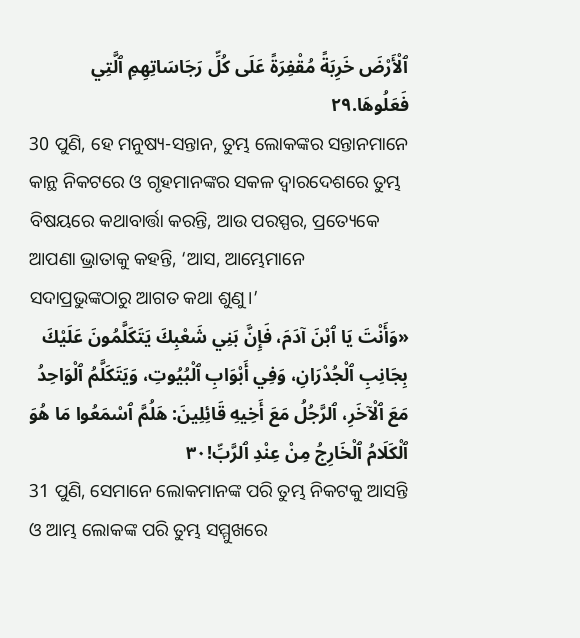ٱلْأَرْضَ خَرِبَةً مُقْفِرَةً عَلَى كُلِّ رَجَاسَاتِهِمِ ٱلَّتِي فَعَلُوهَا.٢٩
30 ପୁଣି, ହେ ମନୁଷ୍ୟ-ସନ୍ତାନ, ତୁମ୍ଭ ଲୋକଙ୍କର ସନ୍ତାନମାନେ କାନ୍ଥ ନିକଟରେ ଓ ଗୃହମାନଙ୍କର ସକଳ ଦ୍ୱାରଦେଶରେ ତୁମ୍ଭ ବିଷୟରେ କଥାବାର୍ତ୍ତା କରନ୍ତି, ଆଉ ପରସ୍ପର, ପ୍ରତ୍ୟେକେ ଆପଣା ଭ୍ରାତାକୁ କହନ୍ତି, ‘ଆସ, ଆମ୍ଭେମାନେ ସଦାପ୍ରଭୁଙ୍କଠାରୁ ଆଗତ କଥା ଶୁଣୁ।’
«وَأَنْتَ يَا ٱبْنَ آدَمَ، فَإِنَّ بَنِي شَعْبِكَ يَتَكَلَّمُونَ عَلَيْكَ بِجَانِبِ ٱلْجُدْرَانِ، وَفِي أَبْوَابِ ٱلْبُيُوتِ، وَيَتَكَلَّمُ ٱلْوَاحِدُ مَعَ ٱلْآخَرِ، ٱلرَّجُلُ مَعَ أَخِيهِ قَائِلِينَ: هَلُمَّ ٱسْمَعُوا مَا هُوَ ٱلْكَلَامُ ٱلْخَارِجُ مِنْ عِنْدِ ٱلرَّبِّ!٣٠
31 ପୁଣି, ସେମାନେ ଲୋକମାନଙ୍କ ପରି ତୁମ୍ଭ ନିକଟକୁ ଆସନ୍ତି ଓ ଆମ୍ଭ ଲୋକଙ୍କ ପରି ତୁମ୍ଭ ସମ୍ମୁଖରେ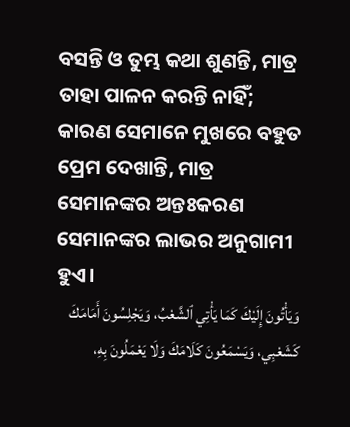ବସନ୍ତି ଓ ତୁମ୍ଭ କଥା ଶୁଣନ୍ତି, ମାତ୍ର ତାହା ପାଳନ କରନ୍ତି ନାହିଁ; କାରଣ ସେମାନେ ମୁଖରେ ବହୁତ ପ୍ରେମ ଦେଖାନ୍ତି, ମାତ୍ର ସେମାନଙ୍କର ଅନ୍ତଃକରଣ ସେମାନଙ୍କର ଲାଭର ଅନୁଗାମୀ ହୁଏ।
وَيَأْتُونَ إِلَيْكَ كَمَا يَأْتِي ٱلشَّعْبُ، وَيَجْلِسُونَ أَمَامَكَ كَشَعْبِي، وَيَسْمَعُونَ كَلَامَكَ وَلَا يَعْمَلُونَ بِهِ،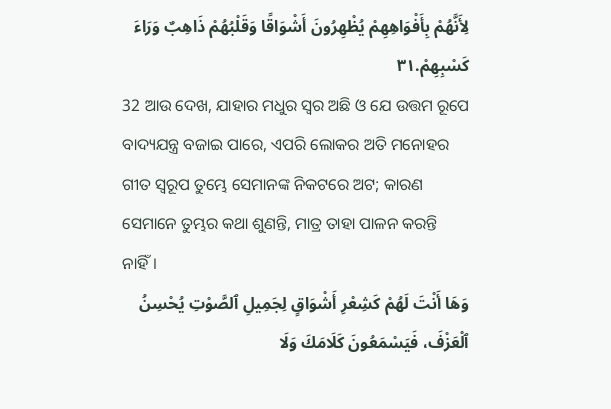لِأَنَّهُمْ بِأَفْوَاهِهِمْ يُظْهِرُونَ أَشْوَاقًا وَقَلْبُهُمْ ذَاهِبٌ وَرَاءَ كَسْبِهِمْ.٣١
32 ଆଉ ଦେଖ, ଯାହାର ମଧୁର ସ୍ୱର ଅଛି ଓ ଯେ ଉତ୍ତମ ରୂପେ ବାଦ୍ୟଯନ୍ତ୍ର ବଜାଇ ପାରେ, ଏପରି ଲୋକର ଅତି ମନୋହର ଗୀତ ସ୍ୱରୂପ ତୁମ୍ଭେ ସେମାନଙ୍କ ନିକଟରେ ଅଟ; କାରଣ ସେମାନେ ତୁମ୍ଭର କଥା ଶୁଣନ୍ତି, ମାତ୍ର ତାହା ପାଳନ କରନ୍ତି ନାହିଁ।
وَهَا أَنْتَ لَهُمْ كَشِعْرِ أَشْوَاقٍ لِجَمِيلِ ٱلصَّوْتِ يُحْسِنُ ٱلْعَزْفَ، فَيَسْمَعُونَ كَلَامَكَ وَلَا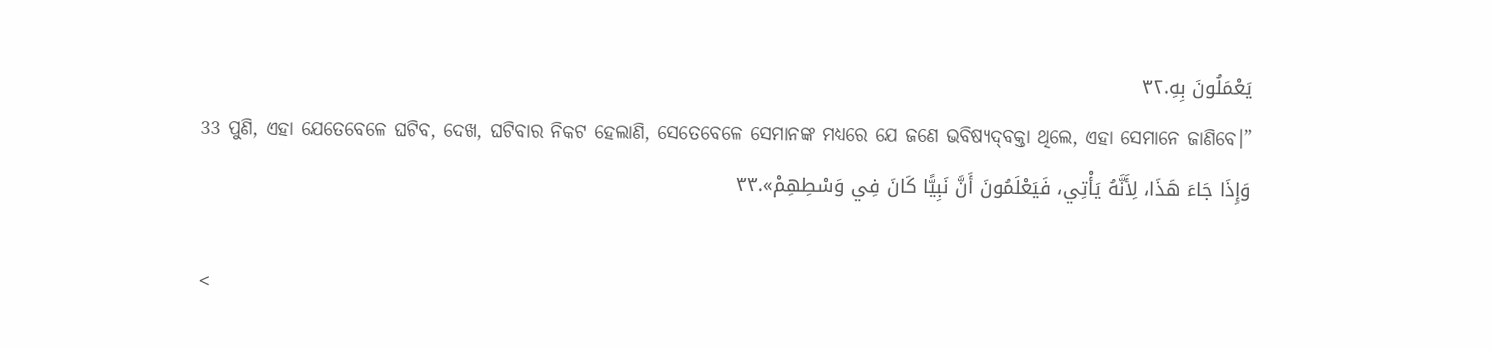يَعْمَلُونَ بِهِ.٣٢
33 ପୁଣି, ଏହା ଯେତେବେଳେ ଘଟିବ, ଦେଖ, ଘଟିବାର ନିକଟ ହେଲାଣି, ସେତେବେଳେ ସେମାନଙ୍କ ମଧ୍ୟରେ ଯେ ଜଣେ ଭବିଷ୍ୟଦ୍‍ବକ୍ତା ଥିଲେ, ଏହା ସେମାନେ ଜାଣିବେ।”
وَإِذَا جَاءَ هَذَا، لِأَنَّهُ يَأْتِي، فَيَعْلَمُونَ أَنَّ نَبِيًّا كَانَ فِي وَسْطِهِمْ».٣٣

<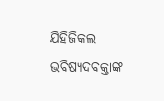ଯିହିଜିକଲ ଭବିଷ୍ୟଦବକ୍ତାଙ୍କ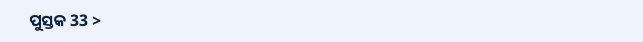ପୁସ୍ତକ 33 >